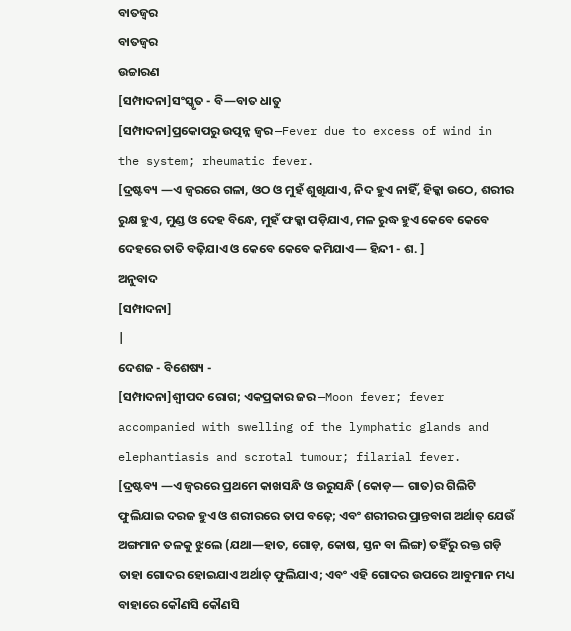ବାତଜ୍ୱର
ବାତଜ୍ୱର
ଉଚ୍ଚାରଣ
[ସମ୍ପାଦନା]ସଂସ୍କୃତ - ବି—ବାତ ଧାତୁ
[ସମ୍ପାଦନା]ପ୍ରକୋପରୁ ଉତ୍ପନ୍ନ ଜ୍ୱର —Fever due to excess of wind in the system; rheumatic fever.
[ଦ୍ରଷ୍ଟବ୍ୟ —ଏ ଜ୍ୱରରେ ଗଳା, ଓଠ ଓ ମୁହଁ ଶୁଖିଯାଏ, ନିଦ ହୁଏ ନାହିଁ, ହିକ୍କା ଉଠେ, ଶରୀର ରୁକ୍ଷ ହୁଏ, ମୁଣ୍ଡ ଓ ଦେହ ବିନ୍ଧେ, ମୁହଁ ଫକ୍କା ପଡ଼ିଯାଏ, ମଳ ରୁଦ୍ଧ ହୁଏ କେବେ କେବେ ଦେହରେ ତାତି ବଢ଼ିଯାଏ ଓ କେବେ କେବେ କମିଯାଏ— ହିନ୍ଦୀ - ଶ. ]
ଅନୁବାଦ
[ସମ୍ପାଦନା]
|
ଦେଶଜ - ବିଶେଷ୍ୟ -
[ସମ୍ପାଦନା]ଶ୍ୱୀପଦ ରୋଗ; ଏକପ୍ରକାର ଜର —Moon fever; fever accompanied with swelling of the lymphatic glands and elephantiasis and scrotal tumour; filarial fever.
[ଦ୍ରଷ୍ଟବ୍ୟ —ଏ ଜ୍ୱରରେ ପ୍ରଥମେ କାଖସନ୍ଧି ଓ ଉରୁସନ୍ଧି (କୋଡ଼— ଗାତ)ର ଗିଲିଟି ଫୁଲିଯାଇ ଦରଜ ହୁଏ ଓ ଶରୀରରେ ତାପ ବଢ଼େ; ଏବଂ ଶରୀରର ପ୍ରାନ୍ତବାଗ ଅର୍ଥାତ୍ ଯେଉଁ ଅଙ୍ଗମାନ ତଳକୁ ଝୁଲେ (ଯଥା—ହାତ, ଗୋଡ଼, କୋଷ, ସ୍ତନ ବା ଲିଙ୍ଗ) ତହିଁରୁ ରକ୍ତ ଗଡ଼ି ତାହା ଗୋଦର ହୋଇଯାଏ ଅର୍ଥାତ୍ ଫୁଲିଯାଏ; ଏବଂ ଏହି ଗୋଦର ଉପରେ ଆବୁମାନ ମଧ୍ୟ ବାହାରେ କୌଣସି କୌଣସି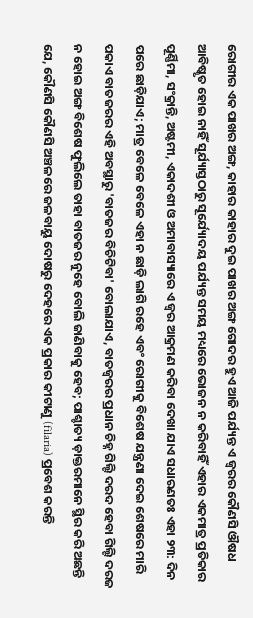ରୋଗୀର ଏକ ପାଖର ଅଙ୍ଗ, କାହାର କାହାର ଦୁଇ ପାଖର ଅଙ୍ଗ ଗୋଦର ହୁଏ ଆଜି ପର୍ଯ୍ୟନ୍ତ ଏ ଜ୍ୱରର କୌଣସି ଔଷଧ ଆବିଷ୍କୃତ ହୋଇ ନାହିଁ ସୂର୍ଯ୍ୟାସ୍ତଠାରୁ ସୂର୍ଯ୍ୟୋଦୟ ପର୍ଯ୍ୟନ୍ତ ସମୟ ମଧ୍ୟରେ ଭୋଜନ ନ କରିବାହିଁ ଏହାର ଏକମାତ୍ର ପ୍ରତିକାର ପୂର୍ଣ୍ଣିମା, ସଂକ୍ରାନ୍ତି, ଅଷ୍ଟମୀ, ଏକାଦଶୀ ଓ ଅମାବାସ୍ୟାରେ ଏ ଜ୍ୱର ଆକ୍ରମଣ କରିବା ଦେଖା ଯାଏ ସଧାରଣତଃ ଏହା ୨୩: ଦିନ ପରେ ଛାଡ଼ିଯାଏ; ମାତ୍ର ବେଳେ ବେଳେ ଏହା ନ ଛାଡ଼ି ଲାଗି ରହେ ଏବଂ ରୋଗୀକୁ ବିଶେଷ ଯନ୍ତ୍ରଣା ଦେଇ ଶେଷରେ ମାରି ପକାଏ ବାତଜରର ଏହି ଅବସ୍ଥାରୁ 'ବାତଜର ବିଚିଟିବା' ବୋଲାଯାଏ, ବାତଜ୍ୱରର ପ୍ରଧାନ ଚିହ୍ନ ଗିଲ୍ଟି ଦରଦ ହେବା ଗିଲ୍ଟି ଦରଜ ନ ହୋଇ ଅଙ୍ଗ ବିଶେଷ ଫୁଲିଲେ ତାହା ବାତଜର ନୁହେ ବୋଲି ଜାଣିବାକୁ ହେବ; ପାଶ୍ଚାତ୍ୟ ଡ଼ାକ୍ତରମାନେ ସ୍ଥିର କରି ଅଛନ୍ତି ଯେ, କୌଣସି କୌଣସି ଅଞ୍ଚଳରେ ଜଳବାୟୁ ଦୋଷରୁ ଦେହରେ ଏକ ପ୍ରକାର କୀଟାଣୁ (filaria) ପ୍ରବେଶ କରନ୍ତି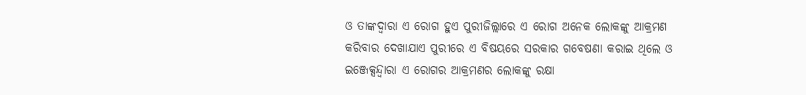ଓ ତାଙ୍କଦ୍ୱାରା ଏ ରୋଗ ହୁଏ ପୁରୀଜିଲ୍ଲାରେ ଏ ରୋଗ ଅନେକ ଲୋକଙ୍କୁ ଆକ୍ରମଣ କରିବାର ଦେଖାଯାଏ ପୁରୀରେ ଏ ବିଷୟରେ ସରକାର ଗବେଷଣା କରାଇ ଥିଲେ ଓ ଇଞ୍ଜେକ୍ସନ୍ଦ୍ୱାରା ଏ ରୋଗର ଆକ୍ରମଣର ଲୋକଙ୍କୁ ରକ୍ଷା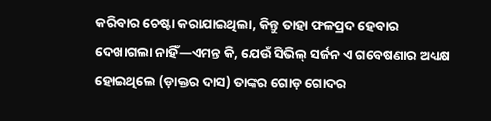କରିବାର ଚେଷ୍ଟା କରାଯାଇଥିଲା, କିନ୍ତୁ ତାହା ଫଳପ୍ରଦ ହେବାର ଦେଖାଗଲା ନାହିଁ—ଏମନ୍ତ କି, ଯେଉଁ ସିଭିଲ୍ ସର୍ଜନ ଏ ଗବେଷଣାର ଅଧ୍ୟକ୍ଷ ହୋଇଥିଲେ (ଡ଼ାକ୍ତର ଦାସ) ତାଙ୍କର ଗୋଡ଼ ଗୋଦର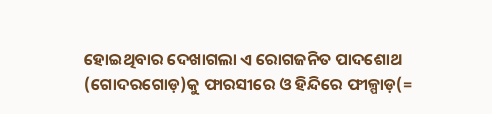ହୋଇଥିବାର ଦେଖାଗଲା ଏ ରୋଗଜନିତ ପାଦଶୋଥ (ଗୋଦରଗୋଡ଼)କୁ ଫାରସୀରେ ଓ ହିନ୍ଦିରେ ଫୀଳ୍ପାଡ଼(=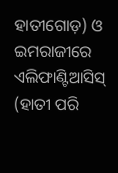ହାତୀଗୋଡ଼) ଓ ଇମରାଜୀରେ ଏଲିଫାଣ୍ଟିଆସିସ୍ (ହାତୀ ପରି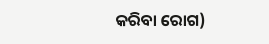କରିବା ରୋଗ)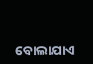ବୋଲାଯାଏ